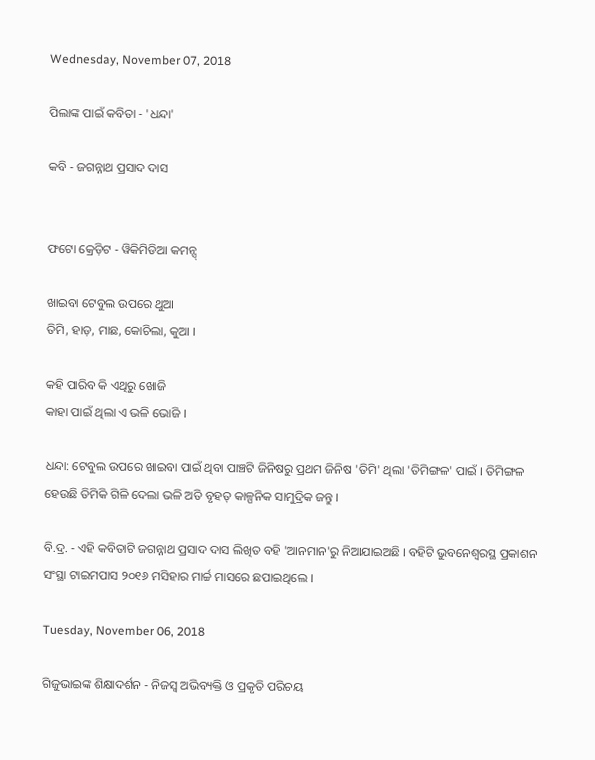Wednesday, November 07, 2018

ପିଲାଙ୍କ ପାଇଁ କବିତା - 'ଧନ୍ଦା'

କବି - ଜଗନ୍ନାଥ ପ୍ରସାଦ ଦାସ


ଫଟୋ କ୍ରେଡ଼ିଟ - ୱିକିମିଡିଆ କମନ୍ସ୍

ଖାଇବା ଟେବୁଲ ଉପରେ ଥୁଆ
ତିମି, ହାଡ଼, ମାଛ, କୋଚିଲା, କୁଆ ।

କହି ପାରିବ କି ଏଥିରୁ ଖୋଜି
କାହା ପାଇଁ ଥିଲା ଏ ଭଳି ଭୋଜି ।

ଧନ୍ଦା: ଟେବୁଲ ଉପରେ ଖାଇବା ପାଇଁ ଥିବା ପାଞ୍ଚଟି ଜିନିଷରୁ ପ୍ରଥମ ଜିନିଷ 'ତିମି' ଥିଲା 'ତିମିଙ୍ଗଳ' ପାଇଁ । ତିମିଙ୍ଗଳ ହେଉଛି ତିମିକି ଗିଳି ଦେଲା ଭଳି ଅତି ବୃହତ୍ କାଳ୍ପନିକ ସାମୁଦ୍ରିକ ଜନ୍ତୁ ।

ବି.ଦ୍ର. - ଏହି କବିତାଟି ଜଗନ୍ନାଥ ପ୍ରସାଦ ଦାସ ଲିଖିତ ବହି 'ଆନମାନ'ରୁ ନିଆଯାଇଅଛି । ବହିଟି ଭୁବନେଶ୍ୱରସ୍ଥ ପ୍ରକାଶନ ସଂସ୍ଥା ଟାଇମପାସ ୨୦୧୬ ମସିହାର ମାର୍ଚ୍ଚ ମାସରେ ଛପାଇଥିଲେ ।

Tuesday, November 06, 2018

ଗିଜୁଭାଇଙ୍କ ଶିକ୍ଷାଦର୍ଶନ - ନିଜସ୍ୱ ଅଭିବ୍ୟକ୍ତି ଓ ପ୍ରକୃତି ପରିଚୟ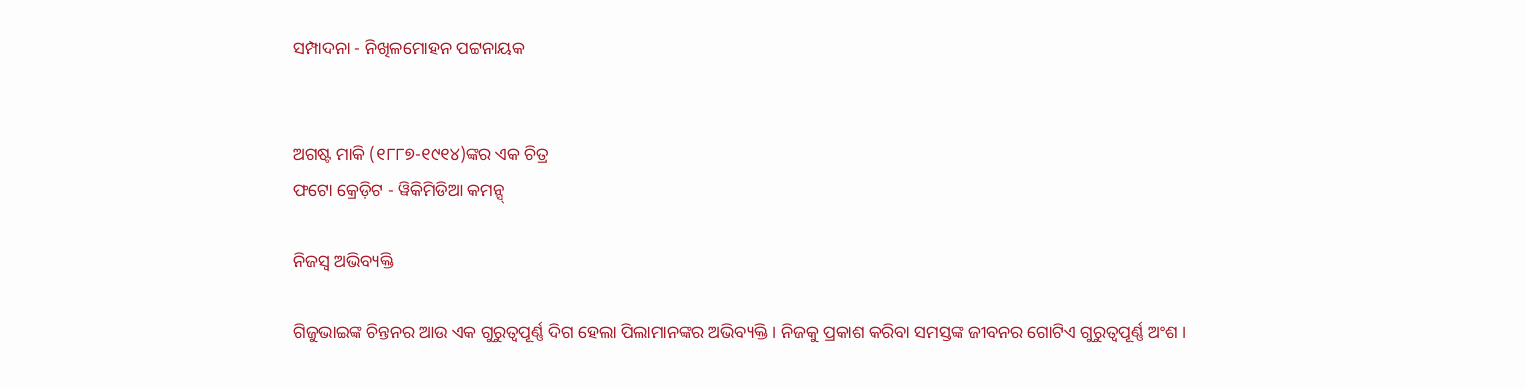ସମ୍ପାଦନା - ନିଖିଳମୋହନ ପଟ୍ଟନାୟକ


ଅଗଷ୍ଟ ମାକି (୧୮୮୭-୧୯୧୪)ଙ୍କର ଏକ ଚିତ୍ର
ଫଟୋ କ୍ରେଡ଼ିଟ - ୱିକିମିଡିଆ କମନ୍ସ୍

ନିଜସ୍ୱ ଅଭିବ୍ୟକ୍ତି

ଗିଜୁଭାଇଙ୍କ ଚିନ୍ତନର ଆଉ ଏକ ଗୁରୁତ୍ୱପୂର୍ଣ୍ଣ ଦିଗ ହେଲା ପିଲାମାନଙ୍କର ଅଭିବ୍ୟକ୍ତି । ନିଜକୁ ପ୍ରକାଶ କରିବା ସମସ୍ତଙ୍କ ଜୀବନର ଗୋଟିଏ ଗୁରୁତ୍ୱପୂର୍ଣ୍ଣ ଅଂଶ ।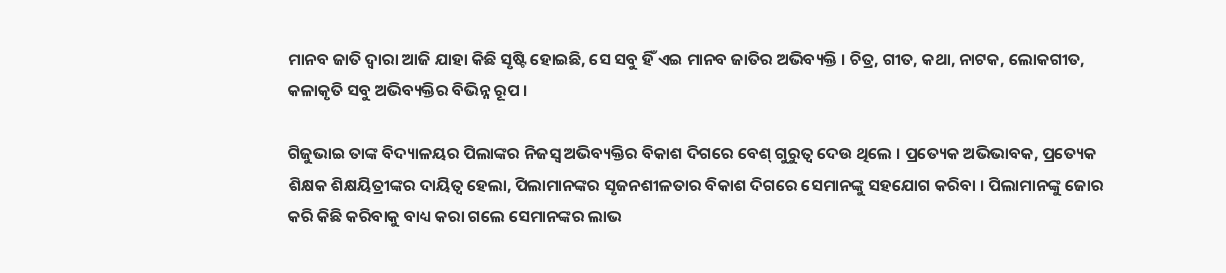ମାନବ ଜାତି ଦ୍ୱାରା ଆଜି ଯାହା କିଛି ସୃଷ୍ଟି ହୋଇଛି, ସେ ସବୁ ହିଁ ଏଇ ମାନବ ଜାତିର ଅଭିବ୍ୟକ୍ତି । ଚିତ୍ର, ଗୀତ, କଥା, ନାଟକ, ଲୋକଗୀତ, କଳାକୃତି ସବୁ ଅଭିବ୍ୟକ୍ତିର ବିଭିନ୍ନ ରୂପ ।

ଗିଜୁଭାଇ ତାଙ୍କ ବିଦ୍ୟାଳୟର ପିଲାଙ୍କର ନିଜସ୍ୱ ଅଭିବ୍ୟକ୍ତିର ବିକାଶ ଦିଗରେ ବେଶ୍ ଗୁରୁତ୍ୱ ଦେଉ ଥିଲେ । ପ୍ରତ୍ୟେକ ଅଭିଭାବକ, ପ୍ରତ୍ୟେକ ଶିକ୍ଷକ ଶିକ୍ଷୟିତ୍ରୀଙ୍କର ଦାୟିତ୍ୱ ହେଲା, ପିଲାମାନଙ୍କର ସୃଜନଶୀଳତାର ବିକାଶ ଦିଗରେ ସେମାନଙ୍କୁ ସହଯୋଗ କରିବା । ପିଲାମାନଙ୍କୁ ଜୋର କରି କିଛି କରିବାକୁ ବାଧ୍ୟ କରା ଗଲେ ସେମାନଙ୍କର ଲାଭ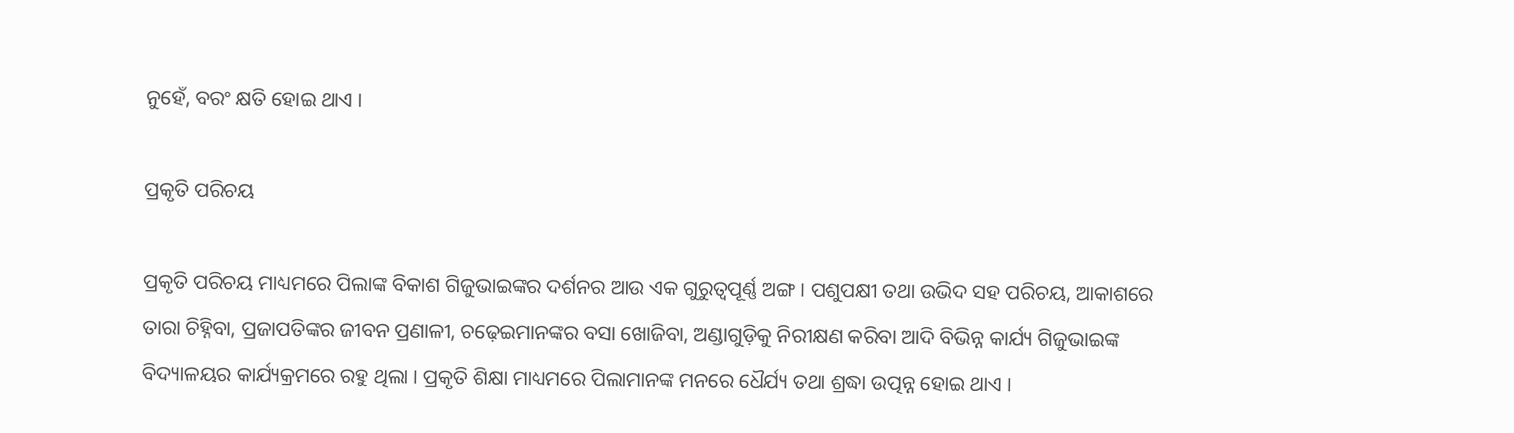ନୁହେଁ, ବରଂ କ୍ଷତି ହୋଇ ଥାଏ ।

ପ୍ରକୃତି ପରିଚୟ

ପ୍ରକୃତି ପରିଚୟ ମାଧ୍ୟମରେ ପିଲାଙ୍କ ବିକାଶ ଗିଜୁଭାଇଙ୍କର ଦର୍ଶନର ଆଉ ଏକ ଗୁରୁତ୍ୱପୂର୍ଣ୍ଣ ଅଙ୍ଗ । ପଶୁପକ୍ଷୀ ତଥା ଉଭିଦ ସହ ପରିଚୟ, ଆକାଶରେ ତାରା ଚିହ୍ନିବା, ପ୍ରଜାପତିଙ୍କର ଜୀବନ ପ୍ରଣାଳୀ, ଚଢ଼େଇମାନଙ୍କର ବସା ଖୋଜିବା, ଅଣ୍ଡାଗୁଡ଼ିକୁ ନିରୀକ୍ଷଣ କରିବା ଆଦି ବିଭିନ୍ନ କାର୍ଯ୍ୟ ଗିଜୁଭାଇଙ୍କ ବିଦ୍ୟାଳୟର କାର୍ଯ୍ୟକ୍ରମରେ ରହୁ ଥିଲା । ପ୍ରକୃତି ଶିକ୍ଷା ମାଧ୍ୟମରେ ପିଲାମାନଙ୍କ ମନରେ ଧୈର୍ଯ୍ୟ ତଥା ଶ୍ରଦ୍ଧା ଉତ୍ପନ୍ନ ହୋଇ ଥାଏ ।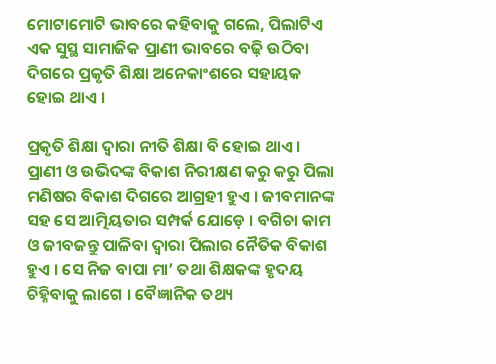ମୋଟାମୋଟି ଭାବରେ କହିବାକୁ ଗଲେ, ପିଲାଟିଏ ଏକ ସୁସ୍ଥ ସାମାଜିକ ପ୍ରାଣୀ ଭାବରେ ବଢ଼ି ଉଠିବା ଦିଗରେ ପ୍ରକୃତି ଶିକ୍ଷା ଅନେକାଂଶରେ ସହାୟକ ହୋଇ ଥାଏ ।

ପ୍ରକୃତି ଶିକ୍ଷା ଦ୍ୱାରା ନୀତି ଶିକ୍ଷା ବି ହୋଇ ଥାଏ । ପ୍ରାଣୀ ଓ ଉଭିଦଙ୍କ ବିକାଶ ନିରୀକ୍ଷଣ କରୁ କରୁ ପିଲା ମଣିଷର ବିକାଶ ଦିଗରେ ଆଗ୍ରହୀ ହୁଏ । ଜୀବମାନଙ୍କ ସହ ସେ ଆତ୍ମିୟତାର ସମ୍ପର୍କ ଯୋଡ଼େ । ବଗିଚା କାମ ଓ ଜୀବଜନ୍ତୁ ପାଳିବା ଦ୍ୱାରା ପିଲାର ନୈତିକ ବିକାଶ ହୁଏ । ସେ ନିଜ ବାପା ମା’ ତଥା ଶିକ୍ଷକଙ୍କ ହୃଦୟ ଚିହ୍ନିବାକୁ ଲାଗେ । ବୈଜ୍ଞାନିକ ତଥ୍ୟ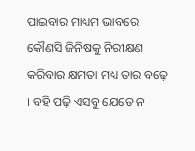ପାଇବାର ମାଧ୍ୟମ ଭାବରେ କୌଣସି ଜିନିଷକୁ ନିରୀକ୍ଷଣ କରିବାର କ୍ଷମତା ମଧ୍ୟ ତାର ବଢ଼େ । ବହି ପଢ଼ି ଏସବୁ ଯେତେ ନ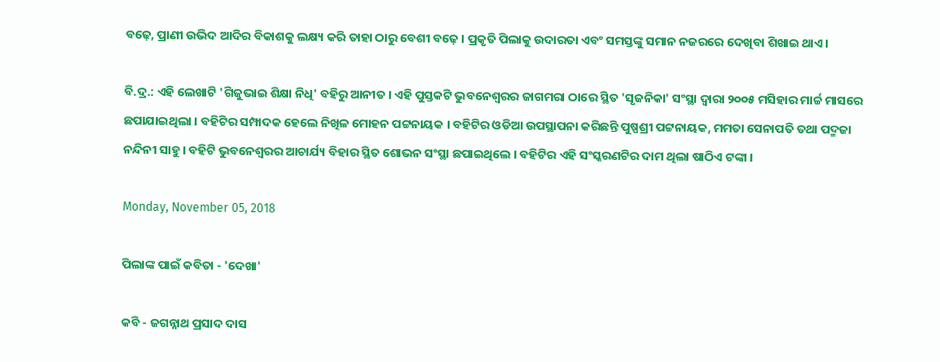ବଢ଼େ, ପ୍ରାଣୀ ଉଭିଦ ଆଦିର ବିକାଶକୁ ଲକ୍ଷ୍ୟ କରି ତାହା ଠାରୁ ବେଶୀ ବଢ଼େ । ପ୍ରକୃତି ପିଲାକୁ ଉଦାରତା ଏବଂ ସମସ୍ତଙ୍କୁ ସମାନ ନଜରରେ ଦେଖିବା ଶିଖାଇ ଥାଏ।

ବି.ଦ୍ର.: ଏହି ଲେଖାଟି 'ଗିଜୁଭାଇ ଶିକ୍ଷା ନିଧି' ବହିରୁ ଆନୀତ । ଏହି ପୁସ୍ତକଟି ଭୁବନେଶ୍ୱରର ଜାଗମରା ଠାରେ ସ୍ଥିତ 'ସୃଜନିକା' ସଂସ୍ଥା ଦ୍ୱାରା ୨୦୦୫ ମସିହାର ମାର୍ଚ୍ଚ ମାସରେ ଛପାଯାଇଥିଲା । ବହିଟିର ସମ୍ପାଦକ ହେଲେ ନିଖିଳ ମୋହନ ପଟ୍ଟନାୟକ । ବହିଟିର ଓଡିଆ ଉପସ୍ଥାପନା କରିଛନ୍ତି ପୁଷ୍ପଶ୍ରୀ ପଟ୍ଟନାୟକ, ମମତା ସେନାପତି ତଥା ପଦ୍ମଜା ନନ୍ଦିନୀ ସାହୁ । ବହିଟି ଭୁବନେଶ୍ୱରର ଆଚାର୍ଯ୍ୟ ବିହାର ସ୍ଥିତ ଶୋଭନ ସଂସ୍ଥା ଛପାଇଥିଲେ । ବହିଟିର ଏହି ସଂସ୍କରଣଟିର ଦାମ ଥିଲା ଷାଠିଏ ଟଙ୍କା ।

Monday, November 05, 2018

ପିଲାଙ୍କ ପାଇଁ କବିତା - 'ଦେଖା'

କବି - ଜଗନ୍ନାଥ ପ୍ରସାଦ ଦାସ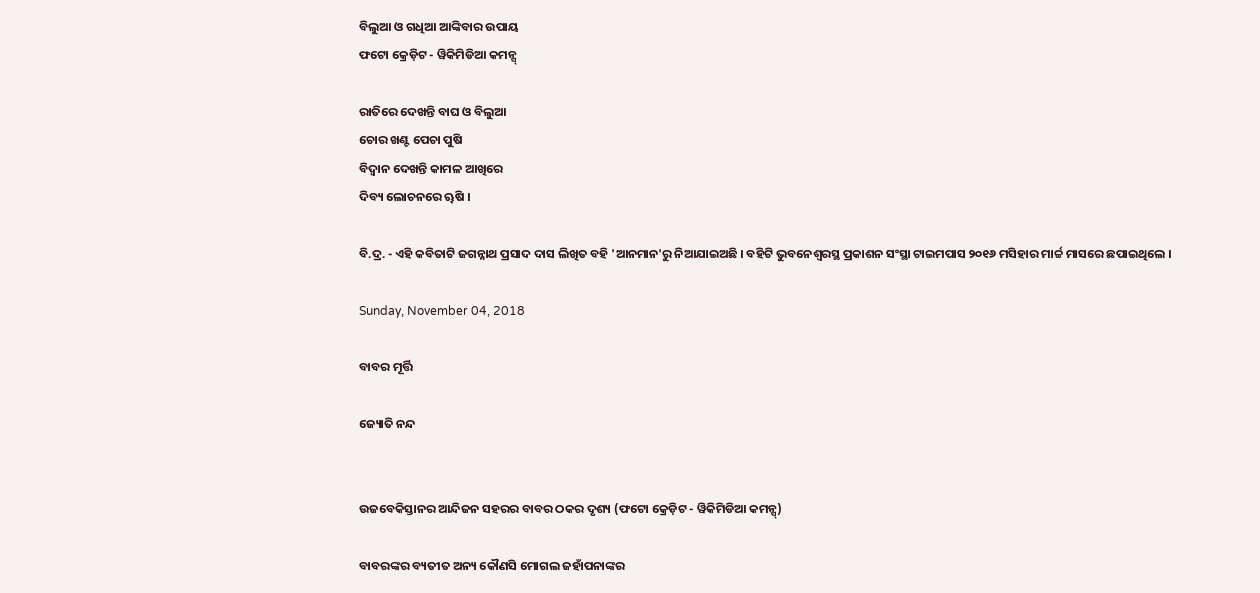ବିଲୁଆ ଓ ଗଧିଆ ଆଙ୍କିବାର ଉପାୟ
ଫଟୋ କ୍ରେଡ଼ିଟ - ୱିକିମିଡିଆ କମନ୍ସ୍

ରାତିରେ ଦେଖନ୍ତି ବାଘ ଓ ବିଲୁଆ
ଚୋର ଖଣ୍ଟ ପେଚା ପୁଷି
ବିଦ୍ୱାନ ଦେଖନ୍ତି କାମଳ ଆଖିରେ
ଦିବ୍ୟ ଲୋଚନରେ ୠଷି ।

ବି.ଦ୍ର. - ଏହି କବିତାଟି ଜଗନ୍ନାଥ ପ୍ରସାଦ ଦାସ ଲିଖିତ ବହି 'ଆନମାନ'ରୁ ନିଆଯାଇଅଛି । ବହିଟି ଭୁବନେଶ୍ୱରସ୍ଥ ପ୍ରକାଶନ ସଂସ୍ଥା ଟାଇମପାସ ୨୦୧୬ ମସିହାର ମାର୍ଚ୍ଚ ମାସରେ ଛପାଇଥିଲେ ।

Sunday, November 04, 2018

ବାବର ମୂର୍ତ୍ତି

ଜ୍ୟୋତି ନନ୍ଦ


ଉଜବେକିସ୍ତାନର ଆନ୍ଦିଜନ ସହରର ବାବର ଠକର ଦୃଶ୍ୟ (ଫଟୋ କ୍ରେଡ଼ିଟ - ୱିକିମିଡିଆ କମନ୍ସ୍)

ବାବରଙ୍କର ବ୍ୟତୀତ ଅନ୍ୟ କୌଣସି ମୋଗଲ ଜହାଁପନାଙ୍କର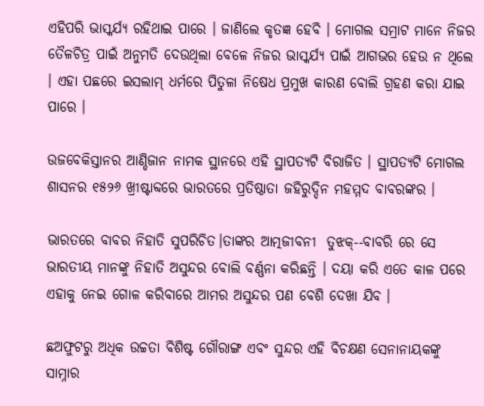ଏହିପରି ଭାସ୍କର୍ଯ୍ୟ ରହିଥାଇ ପାରେ । ଜାଣିଲେ କୃତଜ୍ଞ ହେବି । ମୋଗଲ ସମ୍ରାଟ ମାନେ ନିଜର ତୈଳଚିତ୍ର ପାଇଁ ଅନୁମତି ଦେଉଥିଲା ବେଳେ ନିଜର ଭାସ୍କର୍ଯ୍ୟ ପାଇଁ ଆଗଭର ହେଉ ନ ଥିଲେ । ଏହା ପଛରେ ଇସଲାମ୍ ଧର୍ମରେ ପିତୁଳା ନିଷେଧ ପ୍ରମୁଖ କାରଣ ବୋଲି ଗ୍ରହଣ କରା ଯାଇ ପାରେ ।

ଉଜବେକିସ୍ତାନର ଆଣ୍ଡିଜାନ ନାମକ ସ୍ଥାନରେ ଏହି ସ୍ଥାପତ୍ୟଟି ବିରାଜିତ । ସ୍ଥାପତ୍ୟଟି ମୋଗଲ ଶାସନର ୧୫୨୬ ଖ୍ରୀଷ୍ଟାବ୍ଦରେ ଭାରତରେ ପ୍ରତିଷ୍ଠାତା ଜହିରୁଦ୍ଦିନ ମହମ୍ମଦ ବାବରଙ୍କର ।

ଭାରତରେ ବାବର ନିହାତି ସୁପରିଚିତ।ତାଙ୍କର ଆତ୍ମଜୀବନୀ  ତୁଝକ୍--ବାବରି ରେ ସେ ଭାରତୀୟ ମାନଙ୍କୁ ନିହାତି ଅସୁନ୍ଦର ବୋଲି ବର୍ଣ୍ଣନା କରିଛନ୍ତି । ଦୟା କରି ଏତେ କାଳ ପରେ ଏହାକୁ ନେଇ ଗୋଳ କରିବାରେ ଆମର ଅସୁନ୍ଦର ପଣ ବେଶି ଦେଖା ଯିବ ।

ଛଅଫୁଟରୁ ଅଧିକ ଉଚ୍ଚତା ବିଶିଷ୍ଟ ଗୌରାଙ୍ଗ ଏବଂ ସୁନ୍ଦର ଏହି ବିଚକ୍ଷଣ ସେନାନାୟକଙ୍କୁ ସାମ୍ନାର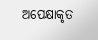ଅପେକ୍ଷାକୃତ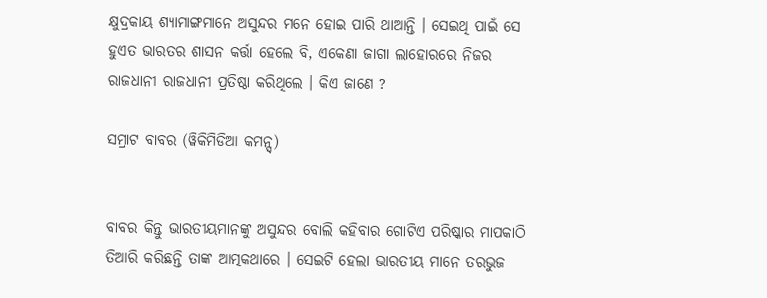କ୍ଷୁଦ୍ରକାୟ ଶ୍ୟାମାଙ୍ଗମାନେ ଅସୁନ୍ଦର ମନେ ହୋଇ ପାରି ଥାଆନ୍ତି । ସେଇଥି ପାଇଁ ସେ ହୁଏତ ଭାରତର ଶାସନ କର୍ତ୍ତା ହେଲେ ବି, ଏକେଣା ଜାଗା ଲାହୋରରେ ନିଜର ରାଜଧାନୀ ରାଜଧାନୀ ପ୍ରତିଷ୍ଠା କରିଥିଲେ । କିଏ ଜାଣେ ?

ସମ୍ରାଟ ବାବର (ୱିକିମିଡିଆ କମନ୍ସ୍)


ବାବର କିନ୍ତୁ ଭାରତୀୟମାନଙ୍କୁ ଅସୁନ୍ଦର ବୋଲି କହିବାର ଗୋଟିଏ ପରିଷ୍କାର ମାପକାଠି ତିଆରି କରିଛନ୍ତି ତାଙ୍କ ଆତ୍ମକଥାରେ । ସେଇଟି ହେଲା ଭାରତୀୟ ମାନେ ତରଭୁଜ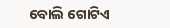ବୋଲି ଗୋଟିଏ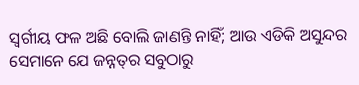ସ୍ୱର୍ଗୀୟ ଫଳ ଅଛି ବୋଲି ଜାଣନ୍ତି ନାହିଁ; ଆଉ ଏଡିକି ଅସୁନ୍ଦର ସେମାନେ ଯେ ଜନ୍ନତ୍‌ର ସବୁଠାରୁ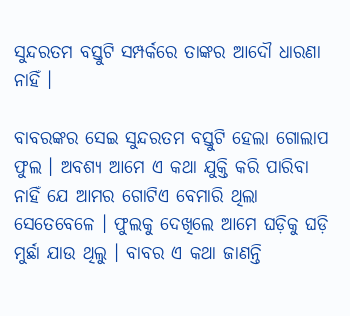ସୁନ୍ଦରତମ ବସ୍ତୁଟି ସମ୍ପର୍କରେ ତାଙ୍କର ଆଦୌ ଧାରଣା ନାହିଁ ।

ବାବରଙ୍କର ସେଇ ସୁନ୍ଦରତମ ବସ୍ତୁଟି ହେଲା ଗୋଲାପ ଫୁଲ । ଅବଶ୍ୟ ଆମେ ଏ କଥା ଯୁକ୍ତି କରି ପାରିବା ନାହିଁ ଯେ ଆମର ଗୋଟିଏ ବେମାରି ଥିଲା ସେତେବେଳେ । ଫୁଲକୁ ଦେଖିଲେ ଆମେ ଘଡ଼ିକୁ ଘଡ଼ି ମୁର୍ଛା ଯାଉ ଥିଲୁ । ବାବର ଏ କଥା ଜାଣନ୍ତି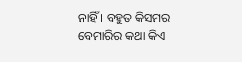ନାହିଁ । ବହୁତ କିସମର ବେମାରିର କଥା କିଏ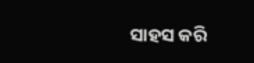ସାହସ କରି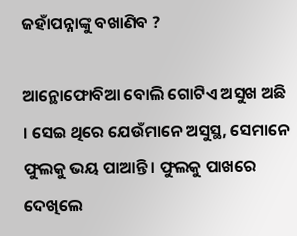ଜହାଁପନ୍ନାଙ୍କୁ ବଖାଣିବ ?

ଆନ୍ଥୋଫୋବିଆ ବୋଲି ଗୋଟିଏ ଅସୁଖ ଅଛି । ସେଇ ଥିରେ ଯେଉଁମାନେ ଅସୁସ୍ଥ, ସେମାନେ ଫୁଲକୁ ଭୟ ପାଆନ୍ତି । ଫୁଲକୁ ପାଖରେ ଦେଖିଲେ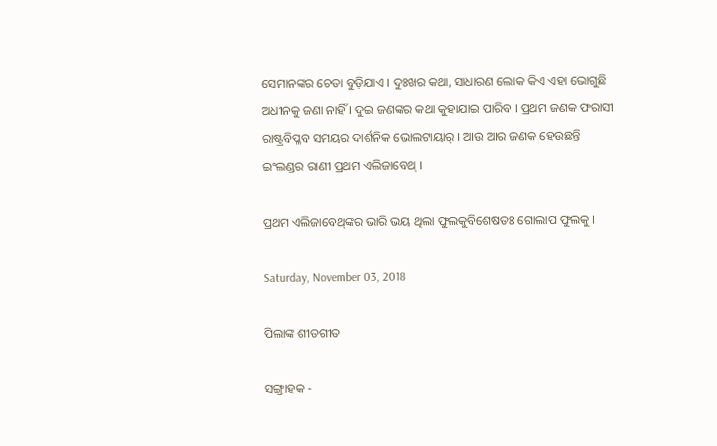ସେମାନଙ୍କର ଚେତା ବୁଡ଼ିଯାଏ । ଦୁଃଖର କଥା, ସାଧାରଣ ଲୋକ କିଏ ଏହା ଭୋଗୁଛି ଅଧୀନକୁ ଜଣା ନାହିଁ । ଦୁଇ ଜଣଙ୍କର କଥା କୁହାଯାଇ ପାରିବ । ପ୍ରଥମ ଜଣକ ଫରାସୀ ରାଷ୍ଟ୍ରବିପ୍ଳବ ସମୟର ଦାର୍ଶନିକ ଭୋଲଟାୟାର୍ । ଆଉ ଆର ଜଣକ ହେଉଛନ୍ତି ଇଂଲଣ୍ଡର ରାଣୀ ପ୍ରଥମ ଏଲିଜାବେଥ୍ ।

ପ୍ରଥମ ଏଲିଜାବେଥ୍‌ଙ୍କର ଭାରି ଭୟ ଥିଲା ଫୁଲକୁବିଶେଷତଃ ଗୋଲାପ ଫୁଲକୁ ।

Saturday, November 03, 2018

ପିଲାଙ୍କ ଶୀତଗୀତ

ସଙ୍ଗ୍ରାହକ -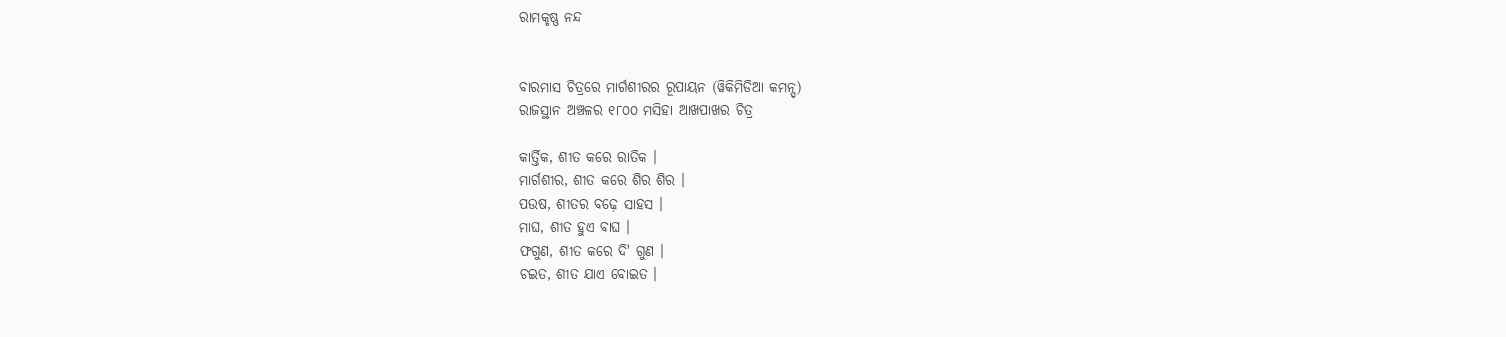ରାମକୃଷ୍ଣ ନନ୍ଦ


ବାରମାସ ଚିତ୍ରରେ ମାର୍ଗଶୀରର ରୂପାୟନ (ୱିକିମିଡିଆ କମନ୍ସ୍)
ରାଜସ୍ଥାନ ଅଞ୍ଚଳର ୧୮୦୦ ମସିହା ଆଖପାଖର ଚିତ୍ର

କାର୍ତ୍ତିକ, ଶୀତ କରେ ରାତିକ ।
ମାର୍ଗଶୀର, ଶୀତ କରେ ଶିର ଶିର ।
ପଉଷ, ଶୀତର ବଢ଼େ ସାହସ ।
ମାଘ, ଶୀତ ହୁଏ ବାଘ ।
ଫଗୁଣ, ଶୀତ କରେ ଦି' ଗୁଣ ।
ଚଇତ, ଶୀତ ଯାଏ ବୋଇତ ।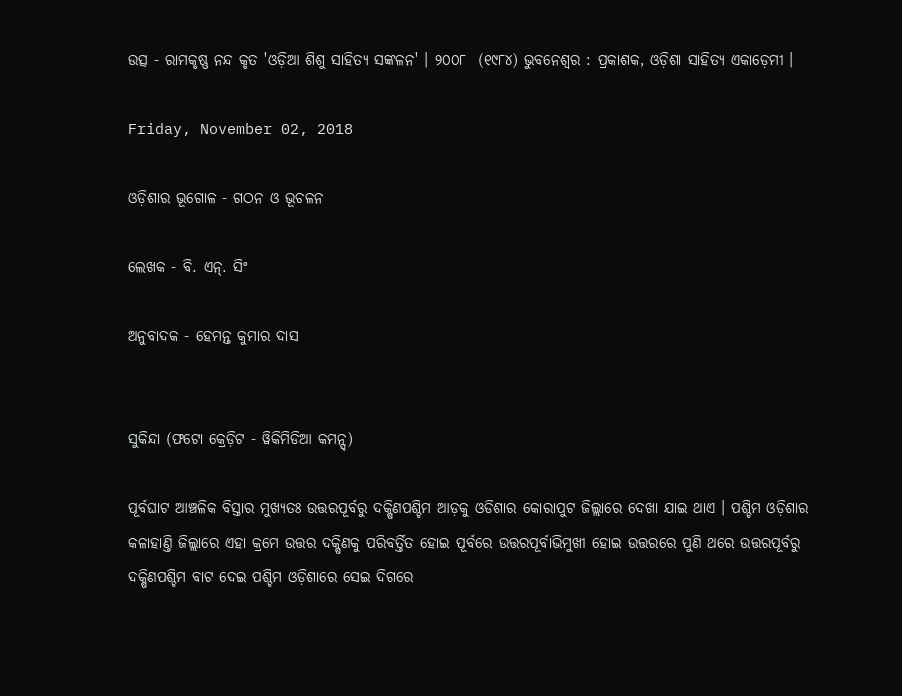ଉତ୍ସ - ରାମକୃଷ୍ଣ ନନ୍ଦ କୃତ 'ଓଡ଼ିଆ ଶିଶୁ ସାହିତ୍ୟ ସଙ୍କଳନ' । ୨୦୦୮  (୧୯୮୪) ଭୁବନେଶ୍ୱର : ପ୍ରକାଶକ, ଓଡ଼ିଶା ସାହିତ୍ୟ ଏକାଡ଼େମୀ ।

Friday, November 02, 2018

ଓଡ଼ିଶାର ଭୂଗୋଳ - ଗଠନ ଓ ଭୂଚଳନ

ଲେଖକ - ବି. ଏନ୍. ସିଂ

ଅନୁବାଦକ - ହେମନ୍ତ କୁମାର ଦାସ


ସୁକିନ୍ଦା (ଫଟୋ କ୍ରେଡ଼ିଟ - ୱିକିମିଡିଆ କମନ୍ସ୍)

ପୂର୍ବଘାଟ ଆଞ୍ଚଳିକ ବିସ୍ତାର ମୁଖ୍ୟତଃ ଉତ୍ତରପୂର୍ବରୁ ଦକ୍ଷିଣପଶ୍ଚିମ ଆଡ଼କୁ ଓଡିଶାର କୋରାପୁଟ ଜିଲ୍ଲାରେ ଦେଖା ଯାଇ ଥାଏ । ପଶ୍ଚିମ ଓଡ଼ିଶାର କଳାହାଣ୍ତି ଜିଲ୍ଲାରେ ଏହା କ୍ରମେ ଉତ୍ତର ଦକ୍ଷିଣକୁ ପରିବର୍ତ୍ତିତ ହୋଇ ପୂର୍ବରେ ଉତ୍ତରପୂର୍ବାଭିମୁଖୀ ହୋଇ ଉତ୍ତରରେ ପୁଣି ଥରେ ଉତ୍ତରପୂର୍ବରୁ ଦକ୍ଷିଣପଶ୍ଚିମ ବାଟ ଦେଇ ପଶ୍ଚିମ ଓଡ଼ିଶାରେ ସେଇ ଦିଗରେ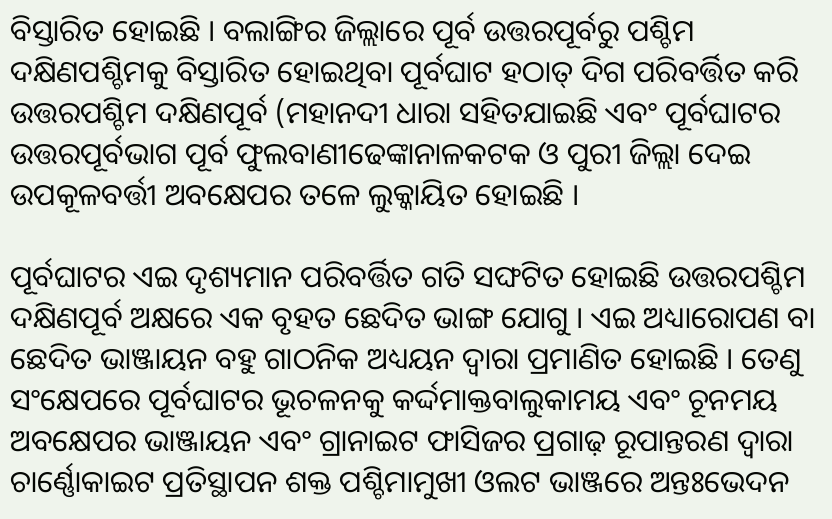ବିସ୍ତାରିତ ହୋଇଛି । ବଲାଙ୍ଗିର ଜିଲ୍ଲାରେ ପୂର୍ବ ଉତ୍ତରପୂର୍ବରୁ ପଶ୍ଚିମ ଦକ୍ଷିଣପଶ୍ଚିମକୁ ବିସ୍ତାରିତ ହୋଇଥିବା ପୂର୍ବଘାଟ ହଠାତ୍ ଦିଗ ପରିବର୍ତ୍ତିତ କରି ଉତ୍ତରପଶ୍ଚିମ ଦକ୍ଷିଣପୂର୍ବ (ମହାନଦୀ ଧାରା ସହିତଯାଇଛି ଏବଂ ପୂର୍ବଘାଟର ଉତ୍ତରପୂର୍ବଭାଗ ପୂର୍ବ ଫୁଲବାଣୀଢେଙ୍କାନାଳକଟକ ଓ ପୁରୀ ଜିଲ୍ଲା ଦେଇ ଉପକୂଳବର୍ତ୍ତୀ ଅବକ୍ଷେପର ତଳେ ଲୁକ୍କାୟିତ ହୋଇଛି ।

ପୂର୍ବଘାଟର ଏଇ ଦୃଶ୍ୟମାନ ପରିବର୍ତ୍ତିତ ଗତି ସଙ୍ଘଟିତ ହୋଇଛି ଉତ୍ତରପଶ୍ଚିମ ଦକ୍ଷିଣପୂର୍ବ ଅକ୍ଷରେ ଏକ ବୃହତ ଛେଦିତ ଭାଙ୍ଗ ଯୋଗୁ । ଏଇ ଅଧ୍ୟାରୋପଣ ବା ଛେଦିତ ଭାଞ୍ଜାୟନ ବହୁ ଗାଠନିକ ଅଧ୍ୟୟନ ଦ୍ୱାରା ପ୍ରମାଣିତ ହୋଇଛି । ତେଣୁ ସଂକ୍ଷେପରେ ପୂର୍ବଘାଟର ଭୂଚଳନକୁ କର୍ଦ୍ଦମାକ୍ତବାଲୁକାମୟ ଏବଂ ଚୂନମୟ ଅବକ୍ଷେପର ଭାଞ୍ଜାୟନ ଏବଂ ଗ୍ରାନାଇଟ ଫାସିଜର ପ୍ରଗାଢ଼ ରୂପାନ୍ତରଣ ଦ୍ୱାରା ଚାର୍ଣ୍ଣୋକାଇଟ ପ୍ରତିସ୍ଥାପନ ଶକ୍ତ ପଶ୍ଚିମାମୁଖୀ ଓଲଟ ଭାଞ୍ଜରେ ଅନ୍ତଃଭେଦନ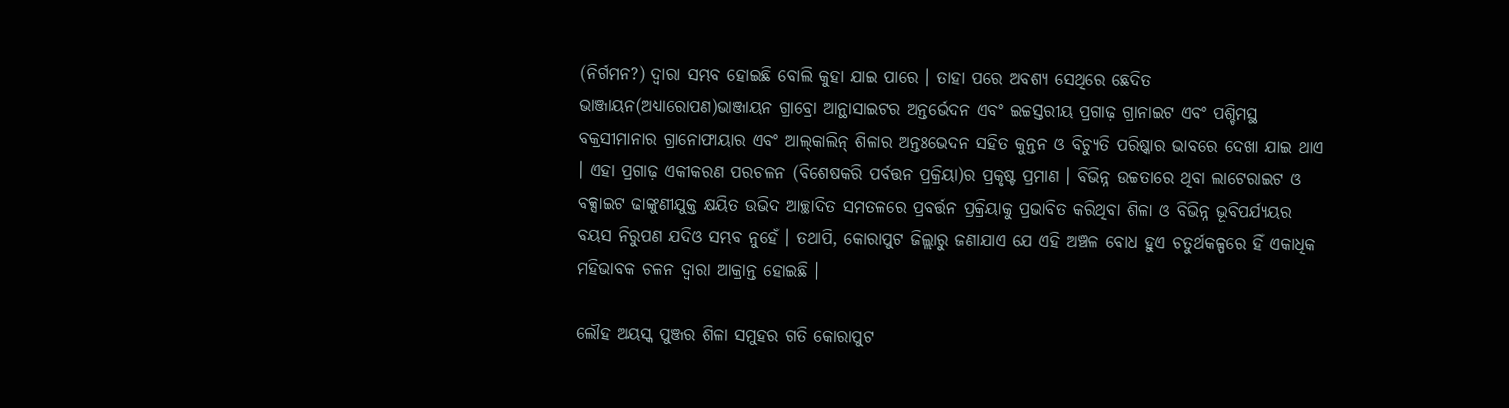(ନିର୍ଗମନ?) ଦ୍ୱାରା ସମ୍ଭବ ହୋଇଛି ବୋଲି କୁହା ଯାଇ ପାରେ । ତାହା ପରେ ଅବଶ୍ୟ ସେଥିରେ ଛେଦିତ ଭାଞ୍ଜାୟନ(ଅଧ୍ୟାରୋପଣ)ଭାଞ୍ଜାୟନ ଗ୍ରାବ୍ରୋ ଆନ୍ଥାସାଇଟର ଅନ୍ତର୍ଭେଦନ ଏବଂ ଇଚ୍ଚସ୍ତରୀୟ ପ୍ରଗାଢ଼ ଗ୍ରାନାଇଟ ଏବଂ ପଶ୍ଚିମସ୍ଥ ବକ୍ରସୀମାନାର ଗ୍ରାନୋଫାୟାର ଏବଂ ଆଲ୍‌କାଲିନ୍ ଶିଳାର ଅନ୍ତଃଭେଦନ ସହିତ କୁନ୍ତନ ଓ ବିଚ୍ୟୁତି ପରିଷ୍କାର ଭାବରେ ଦେଖା ଯାଇ ଥାଏ । ଏହା ପ୍ରଗାଢ଼ ଏକୀକରଣ ପରଚଳନ (ବିଶେଷକରି ପର୍ବତ୍ତନ ପ୍ରକ୍ରିୟା)ର ପ୍ରକୃଷ୍ଟ ପ୍ରମାଣ । ବିଭିନ୍ନ ଉଚ୍ଚତାରେ ଥିବା ଲାଟେରାଇଟ ଓ ବକ୍ସାଇଟ ଢାଙ୍କୁଣୀଯୁକ୍ତ କ୍ଷୟିତ ଉଭିଦ ଆଚ୍ଛାଦିତ ସମତଳରେ ପ୍ରବର୍ତ୍ତନ ପ୍ରକ୍ରିୟାକୁ ପ୍ରଭାବିତ କରିଥିବା ଶିଳା ଓ ବିଭିନ୍ନ ଭୂବିପର୍ଯ୍ୟୟର ବୟସ ନିରୁପଣ ଯଦିଓ ସମ୍ଭବ ନୁହେଁ । ତଥାପି, କୋରାପୁଟ ଜିଲ୍ଲାରୁ ଜଣାଯାଏ ଯେ ଏହି ଅଞ୍ଚଳ ବୋଧ ହୁଏ ଚତୁର୍ଥକଳ୍ପରେ ହିଁ ଏକାଧିକ ମହିଭାବକ ଚଳନ ଦ୍ୱାରା ଆକ୍ରାନ୍ତ ହୋଇଛି ।

ଲୌହ ଅୟସ୍କ ପୁଞ୍ଜର ଶିଳା ସମୁହର ଗତି କୋରାପୁଟ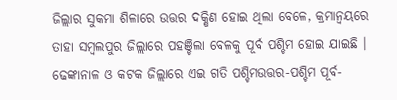ଜିଲ୍ଲାର ସୁକମା ଶିଳାରେ ଉତ୍ତର ଦକ୍ଷିଣ ହୋଇ ଥିଲା ବେଳେ, କ୍ରମାନ୍ୱୟରେ ତାହା ସମ୍ୱଲପୁର ଜିଲ୍ଲାରେ ପହଞ୍ଚିଲା ବେଳକୁ ପୂର୍ବ ପଶ୍ଚିମ ହୋଇ ଯାଇଛି । ଢେଙ୍କାନାଳ ଓ କଟକ ଜିଲ୍ଲାରେ ଏଇ ଗତି ପଶ୍ଚିମଉତ୍ତର-ପଶ୍ଚିମ ପୂର୍ବ-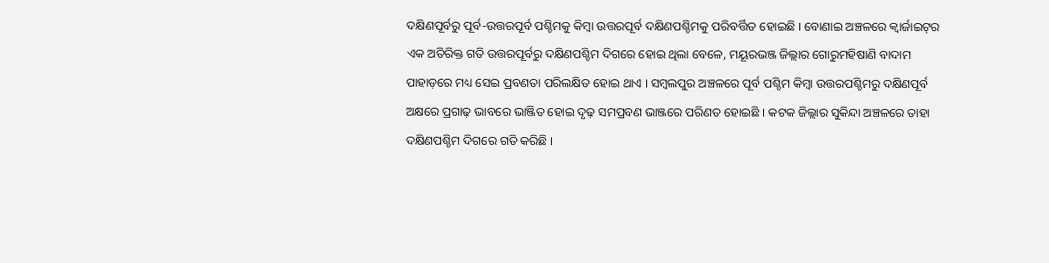ଦକ୍ଷିଣପୂର୍ବରୁ ପୂର୍ବ-ଉତ୍ତରପୂର୍ବ ପଶ୍ଚିମକୁ କିମ୍ୱା ଉତ୍ତରପୂର୍ବ ଦକ୍ଷିଣପଶ୍ଚିମକୁ ପରିବର୍ତ୍ତିତ ହୋଇଛି । ବୋଣାଇ ଅଞ୍ଚଳରେ କ୍ୱାର୍ଜାଇଟ୍‌ର ଏକ ଅତିରିକ୍ତ ଗତି ଉତ୍ତରପୂର୍ବରୁ ଦକ୍ଷିଣପଶ୍ଚିମ ଦିଗରେ ହୋଇ ଥିଲା ବେଳେ, ମୟୂରଭଞ୍ଜ ଜିଲ୍ଲାର ଗୋରୁମହିଷାଣି ବାଦାମ ପାହାଡ଼ରେ ମଧ୍ୟ ସେଇ ପ୍ରବଣତା ପରିଲକ୍ଷିତ ହୋଇ ଥାଏ । ସମ୍ୱଲପୁର ଅଞ୍ଚଳରେ ପୂର୍ବ ପଶ୍ଚିମ କିମ୍ୱା ଉତ୍ତରପଶ୍ଚିମରୁ ଦକ୍ଷିଣପୂର୍ବ ଅକ୍ଷରେ ପ୍ରଗାଢ଼ ଭାବରେ ଭାଞ୍ଜିତ ହୋଇ ଦୃଢ଼ ସମପ୍ରବଣ ଭାଞ୍ଜରେ ପରିଣତ ହୋଇଛି । କଟକ ଜିଲ୍ଲାର ସୁକିନ୍ଦା ଅଞ୍ଚଳରେ ତାହା ଦକ୍ଷିଣପଶ୍ଚିମ ଦିଗରେ ଗତି କରିଛି ।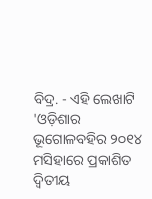ବିଦ୍ର. - ଏହି ଲେଖାଟି 'ଓଡ଼ିଶାର ଭୂଗୋଳବହିର ୨୦୧୪ ମସିହାରେ ପ୍ରକାଶିତ ଦ୍ୱିତୀୟ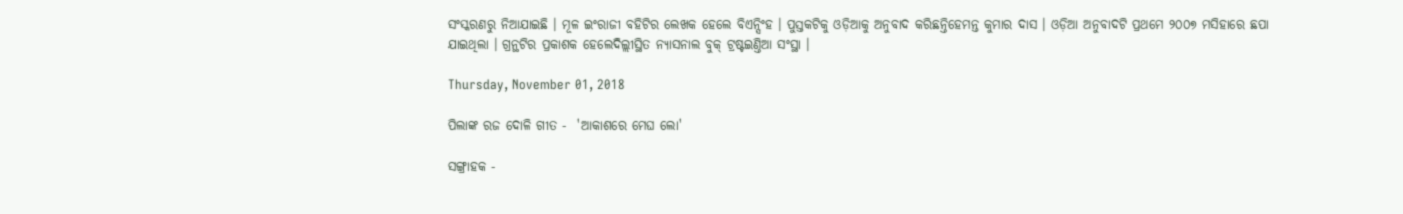ସଂସ୍କରଣରୁ ନିଆଯାଇଛି । ମୂଳ ଇଂରାଜୀ ବହିଟିର ଲେଖକ ହେଲେ ବିଏନ୍ସିଂହ । ପୁସ୍ତକଟିକୁ ଓଡ଼ିଆକୁ ଅନୁବାଦ କରିଛନ୍ତିହେମନ୍ତ କୁମାର ଦାସ । ଓଡ଼ିଆ ଅନୁବାଦଟି ପ୍ରଥମେ ୨୦୦୭ ମସିହାରେ ଛପା ଯାଇଥିଲା । ଗ୍ରନ୍ଥଟିର ପ୍ରକାଶକ ହେଲେଦିଲ୍ଲୀସ୍ଥିତ ନ୍ୟାସନାଲ ବୁକ୍ ଟ୍ରଷ୍ଟଇଣ୍ତିଆ ସ‌ଂସ୍ଥା ।

Thursday, November 01, 2018

ପିଲାଙ୍କ ରଜ ଦୋଳି ଗୀତ -  'ଆକାଶରେ ମେଘ ଲୋ'

ସଙ୍ଗ୍ରାହକ -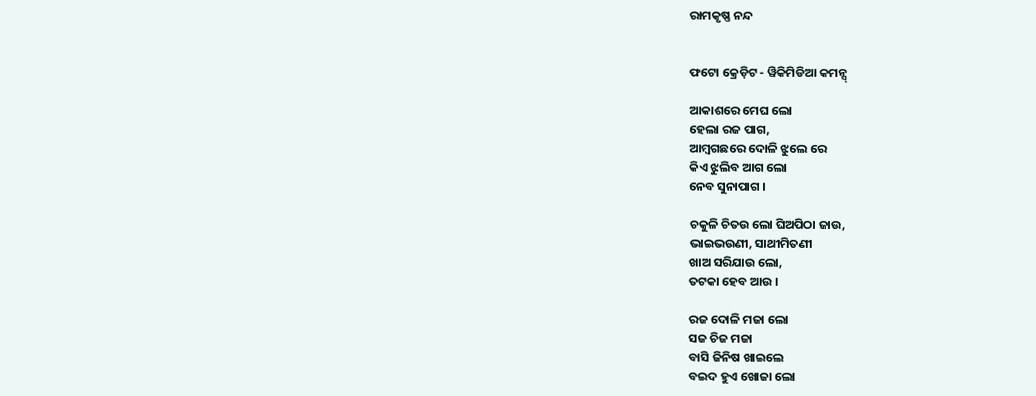ରାମକୃଷ୍ଣ ନନ୍ଦ


ଫଟୋ କ୍ରେଡ଼ିଟ - ୱିକିମିଡିଆ କମନ୍ସ୍

ଆକାଶରେ ମେଘ ଲୋ
ହେଲା ରଜ ପାଗ,
ଆମ୍ବଗଛରେ ଦୋଳି ଝୁଲେ ରେ
କିଏ ଝୁଲିବ ଆଗ ଲୋ
ନେବ ସୁନାପାଗ ।

ଚକୁଳି ଚିତଉ ଲୋ ଘିଅପିଠା ଜାଉ,
ଭାଇଭଉଣୀ, ସାଥୀମିତଣୀ
ଖାଅ ସରିଯାଉ ଲୋ,
ତଟକା ହେବ ଆଉ ।

ରଜ ଦୋଳି ମଜା ଲୋ
ସଜ ଚିଜ ମଜା
ବାସି ଜିନିଷ ଖାଇଲେ
ବଇଦ ହୁଏ ଖୋଜା ଲୋ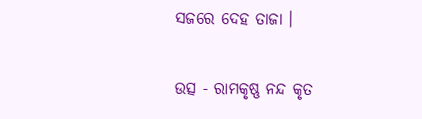ସଜରେ ଦେହ ତାଜା ।

ଉତ୍ସ - ରାମକୃଷ୍ଣ ନନ୍ଦ କୃତ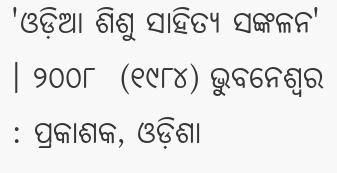'ଓଡ଼ିଆ ଶିଶୁ ସାହିତ୍ୟ ସଙ୍କଳନ' । ୨୦୦୮  (୧୯୮୪) ଭୁବନେଶ୍ୱର : ପ୍ରକାଶକ, ଓଡ଼ିଶା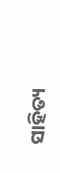ସାହିତ୍ୟ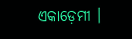ଏକାଡ଼େମୀ ।